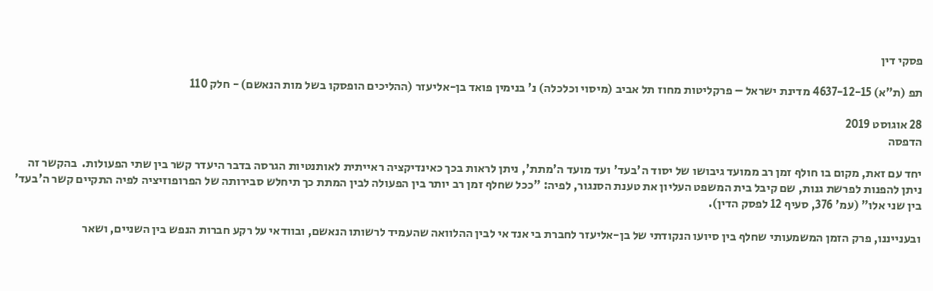פסקי דין

תפ (ת"א) 4637-12-15 מדינת ישראל – פרקליטות מחוז תל אביב (מיסוי וכלכלה) נ' בנימין פואד בן-אליעזר (ההליכים הופסקו בשל מות הנאשם) - חלק 110

28 אוגוסט 2019
הדפסה

יחד עם זאת, מקום בו חולף זמן רב ממועד גיבושו של יסוד ה'בעד' ועד מועד ה'מתת', ניתן לראות בכך כאינדיקציה ראייתית לאותנטיות הגרסה בדבר היעדר קשר בין שתי הפעולות.  בהקשר זה ניתן להפנות לפרשת גנות, שם קיבל בית המשפט העליון את טענת הסנגור, לפיה: "ככל שחלף זמן רב יותר בין הפעולה לבין המתת כך תיחלש סבירותה של הפרופוזיציה לפיה התקיים קשר ה'בעד' בין שני אלו" (עמ' 376, סעיף 12 לפסק הדין).

ובענייננו, פרק הזמן המשמעותי שחלף בין סיועו הנקודתי של בן-אליעזר לחברת בי אנד אי לבין ההלוואה שהעמיד לרשותו הנאשם, ובוודאי על רקע חברות הנפש בין השניים, ושאר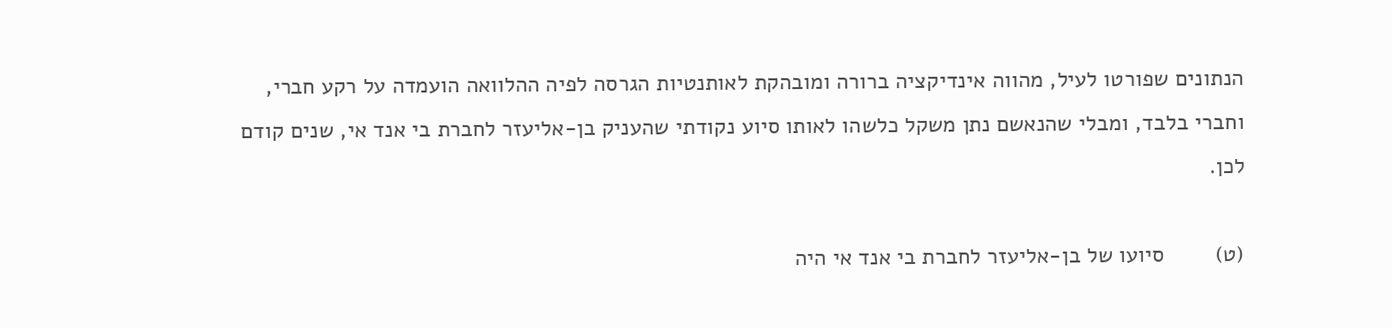הנתונים שפורטו לעיל, מהווה אינדיקציה ברורה ומובהקת לאותנטיות הגרסה לפיה ההלוואה הועמדה על רקע חברי, וחברי בלבד, ומבלי שהנאשם נתן משקל כלשהו לאותו סיוע נקודתי שהעניק בן-אליעזר לחברת בי אנד אי, שנים קודם לכן.

(ט)        סיועו של בן-אליעזר לחברת בי אנד אי היה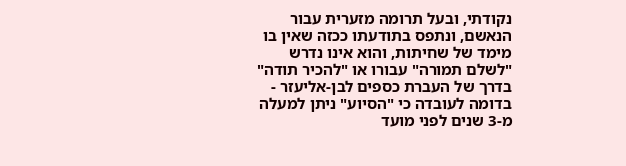נקודתי, ובעל תרומה מזערית עבור הנאשם, ונתפס בתודעתו ככזה שאין בו מימד של שחיתות, והוא אינו נדרש "לשלם תמורה" עבורו או "להכיר תודה" בדרך של העברת כספים לבן-אליעזר - בדומה לעובדה כי "הסיוע" ניתן למעלה מ-3 שנים לפני מועד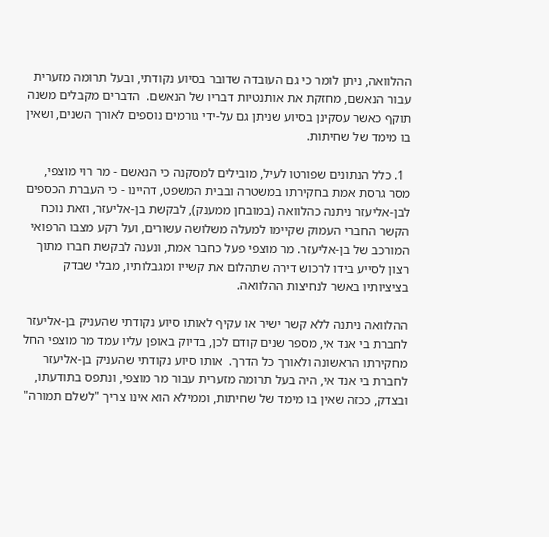ההלוואה, ניתן לומר כי גם העובדה שדובר בסיוע נקודתי, ובעל תרומה מזערית עבור הנאשם, מחזקת את אותנטיות דבריו של הנאשם.  הדברים מקבלים משנה תוקף כאשר עסקינן בסיוע שניתן גם על-ידי גורמים נוספים לאורך השנים, ושאין בו מימד של שחיתות.

  1. כלל הנתונים שפורטו לעיל, מובילים למסקנה כי הנאשם - מר רוי מוצפי, מסר גרסת אמת בחקירתו במשטרה ובבית המשפט, דהיינו - כי העברת הכספים לבן-אליעזר ניתנה כהלוואה (במובחן ממענק), לבקשת בן-אליעזר, וזאת נוכח הקשר החברי העמוק שקיימו למעלה משלושה עשורים, ועל רקע מצבו הרפואי המורכב של בן-אליעזר. מר מוצפי פעל כחבר אמת, ונענה לבקשת חברו מתוך רצון לסייע בידו לרכוש דירה שתהלום את קשייו ומגבלותיו, מבלי שבדק בציציותיו באשר לנחיצות ההלוואה.

ההלוואה ניתנה ללא קשר ישיר או עקיף לאותו סיוע נקודתי שהעניק בן-אליעזר לחברת בי אנד אי, מספר שנים קודם לכן, בדיוק באופן עליו עמד מר מוצפי החל מחקירתו הראשונה ולאורך כל הדרך.  אותו סיוע נקודתי שהעניק בן-אליעזר לחברת בי אנד אי, היה בעל תרומה מזערית עבור מר מוצפי, ונתפס בתודעתו, ובצדק, ככזה שאין בו מימד של שחיתות, וממילא הוא אינו צריך "לשלם תמורה"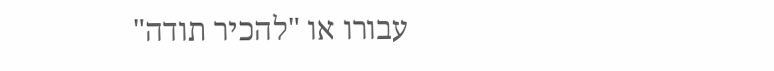עבורו או "להכיר תודה"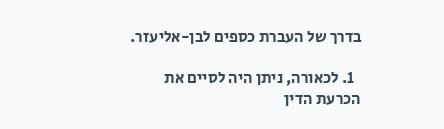בדרך של העברת כספים לבן-אליעזר.

  1. לכאורה, ניתן היה לסיים את הכרעת הדין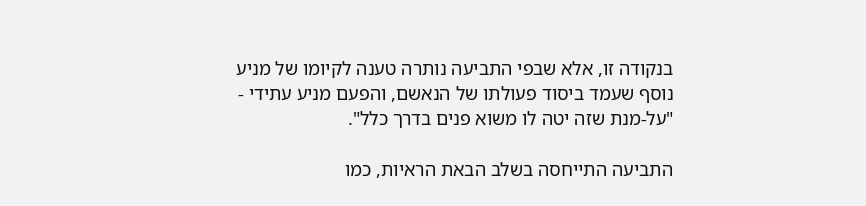בנקודה זו, אלא שבפי התביעה נותרה טענה לקיומו של מניע נוסף שעמד ביסוד פעולתו של הנאשם, והפעם מניע עתידי - "על-מנת שזה יטה לו משוא פנים בדרך כלל".

התביעה התייחסה בשלב הבאת הראיות, כמו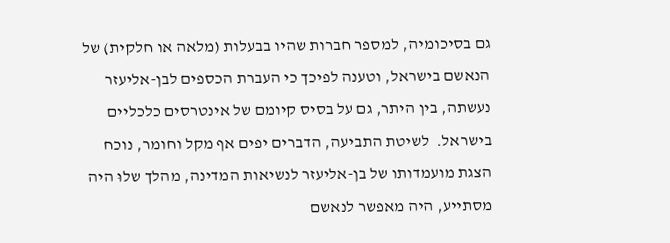גם בסיכומיה, למספר חברות שהיו בבעלות (מלאה או חלקית) של הנאשם בישראל, וטענה לפיכך כי העברת הכספים לבן-אליעזר נעשתה, בין היתר, גם על בסיס קיומם של אינטרסים כלכליים בישראל.  לשיטת התביעה, הדברים יפים אף מקל וחומר, נוכח הצגת מועמדותו של בן-אליעזר לנשיאות המדינה, מהלך שלוּ היה מסתייע, היה מאפשר לנאשם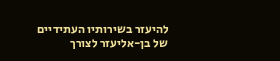להיעזר בשירותיו העתידיים של בן-אליעזר לצורך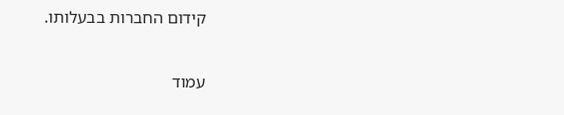קידום החברות בבעלותו.

עמוד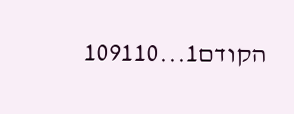הקודם1...109110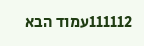111112עמוד הבא